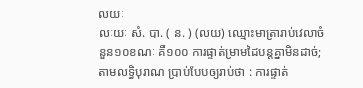លយៈ
លៈយៈ សំ. បា. ( ន. ) (លយ) ឈ្មោះមាត្រារាប់វេលាចំនួន១០ខណៈ គឺ១០០ ការផ្ទាត់ម្រាមដៃបន្តគ្នាមិនដាច់; តាមលទ្ធិបុរាណ ប្រាប់បែបឲ្យរាប់ថា : ការផ្ទាត់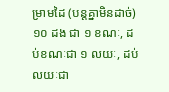ម្រាមដៃ (បន្តគ្នាមិនដាច់) ១០ ដង ជា ១ ខណៈ, ដប់ខណៈជា ១ លយៈ, ដប់លយៈជា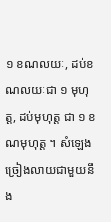១ ខណលយៈ, ដប់ខណលយៈជា ១ មុហុត្ត, ដប់មុហុត្ត ជា ១ ខណមុហុត្ត ។ សំឡេងច្រៀងលាយជាមួយនឹង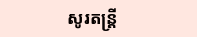សូរតន្រ្តី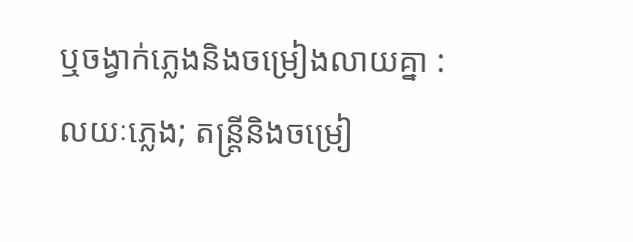ឬចង្វាក់ភ្លេងនិងចម្រៀងលាយគ្នា : លយៈភ្លេង; តន្រ្តីនិងចម្រៀ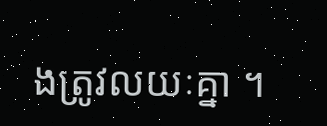ងត្រូវលយៈគ្នា ។